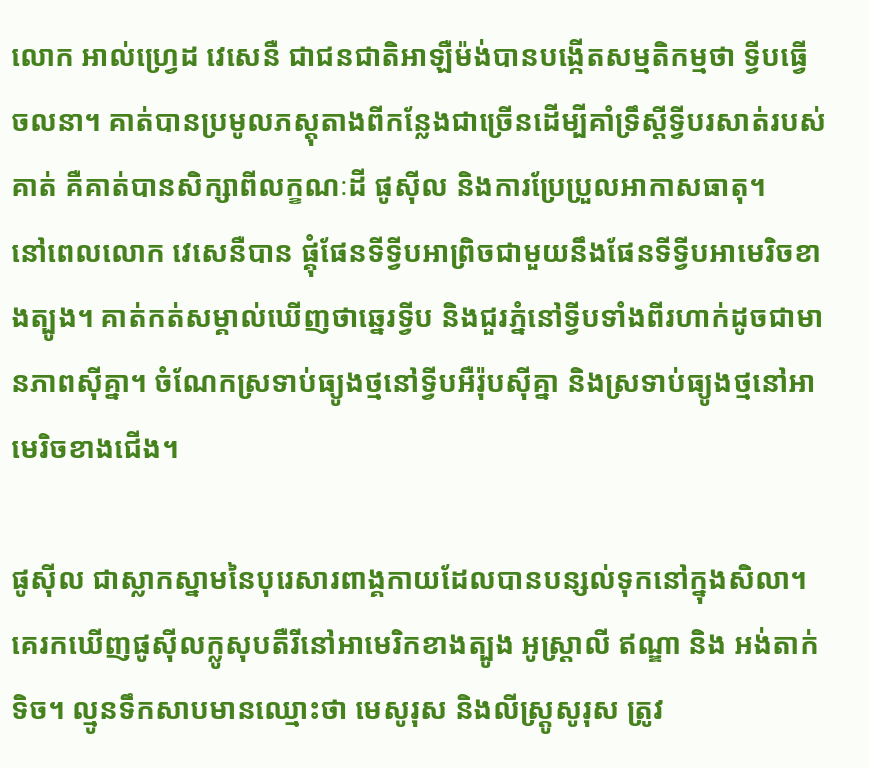លោក អាល់ហ្វ្រេដ វេសេនឺ ជាជនជាតិអាឡឺម៉ង់បានបង្កើតសម្មតិកម្មថា ទ្វីបធ្វើចលនា។ គាត់បានប្រមូលភស្ដុតាងពីកន្លែងជាច្រើនដើម្បីគាំទ្រឹស្ដីទ្វីបរសាត់របស់គាត់ គឺគាត់បានសិក្សាពីលក្ខណៈដី ផូស៊ីល និងការប្រែប្រួលអាកាសធាតុ។
នៅពេលលោក វេសេនឺបាន ផ្គុំផែនទីទ្វីបអាព្រិចជាមួយនឹងផែនទីទ្វីបអាមេរិចខាងត្បូង។ គាត់កត់សម្គាល់ឃើញថាឆ្នេរទ្វីប និងជួរភ្នំនៅទ្វីបទាំងពីរហាក់ដូចជាមានភាពស៊ីគ្នា។ ចំណែកស្រទាប់ធ្យូងថ្មនៅទ្វីបអឺរ៉ុបស៊ីគ្នា និងស្រទាប់ធ្យូងថ្មនៅអាមេរិចខាងជើង។

ផូស៊ីល ជាស្លាកស្នាមនៃបុរេសារពាង្គកាយដែលបានបន្សល់ទុកនៅក្នុងសិលា។ គេរកឃើញផូស៊ីលក្លូសុបតឺរីនៅអាមេរិកខាងត្បូង អូស្រ្តាលី ឥណ្ឌា និង អង់តាក់ទិច។ ល្មូនទឹកសាបមានឈ្មោះថា មេសូរុស និងលីស្ដ្រូសូរុស ត្រូវ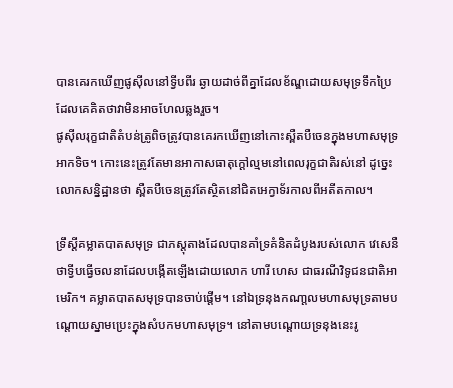បានគេរកឃើញផូស៊ីលនៅទ្វីបពីរ ឆ្ងាយដាច់ពីគ្នាដែលខ័ណ្ឌដោយសមុទ្រទឹកប្រៃដែលគេគិតថាវាមិនអាចហែលឆ្លងរួច។
ផូស៊ីលរុក្ខជាតិតំបន់ត្រូពិចត្រូវបានគេរកឃើញនៅកោះស្ពឺតបឺចេនក្នុងមហាសមុទ្រអាកទិច។ កោះនេះត្រូវតែមានអាកាសធាតុក្ដៅល្មមនៅពេលរុក្ខជាតិរស់នៅ ដូច្នេះលោកសន្និដ្ឋានថា ស្ពឺតបឺចេនត្រូវតែស្ថិតនៅជិតអេក្វាទ័រកាលពីអតីតកាល។

ទ្រឹស្តីគម្លាតបាតសមុទ្រ ជាភស្តុតាងដែលបានគាំទ្រគំនិតដំបូងរបស់លោក វេសេនឺ ថាទ្វីបធ្វើចលនាដែលបង្កើតឡើងដោយលោក ហារី ហេស ជាធរណីវិទូជនជាតិអាមេរិក។ គម្លាតបាតសមុទ្របានចាប់ផ្តើម។ នៅឯទ្រនុងកណា្តលមហាសមុទ្រតាមបណ្តោយស្នាមប្រេះក្នុងសំបកមហាសមុទ្រ។ នៅតាមបណ្ដោយទ្រនុងនេះរូ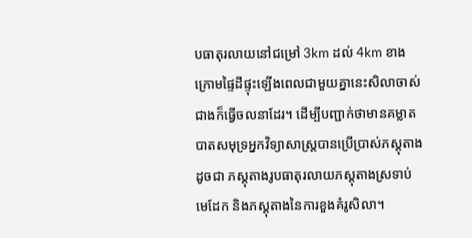បធាតុរលាយនៅជម្រៅ 3km ដល់ 4km ខាងក្រោមផ្ទៃដីផ្ទុះឡើងពេលជាមួយគ្នានេះសិលាចាស់ជាងក៏ធ្វើចលនាដែរ។ ដើម្បីបញ្ជាក់ថាមានគម្លាតបាតសមុទ្រអ្នកវិទ្យាសាស្រ្តបានប្រើប្រាស់ភស្តុតាងដូចជា ភស្ដុតាងរូបធាតុរលាយភស្តុតាងស្រទាប់មេដែក និងភស្ដុតាងនៃការខួងគំរូសិលា។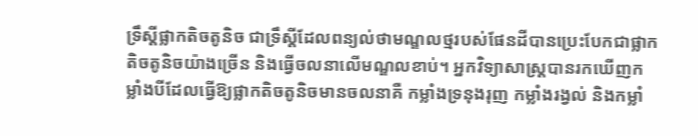ទ្រឹស្តីផ្លាកតិចតូនិច ជាទ្រឹស្តីដែលពន្យល់ថាមណ្ឌលថ្មរបស់ផែនដីបានប្រេះបែកជាផ្លាកតិចតូនិចយ៉ាងច្រើន និងធ្វើចលនាលើមណ្ឌលខាប់។ អ្នកវិទ្យាសាស្រ្តបានរកឃើញកម្លាំងបីដែលធ្វើឱ្យផ្លាកតិចតូនិចមានចលនាគឺ កម្លាំងទ្រនុងរុញ កម្លាំងរង្វល់ និងកម្លាំ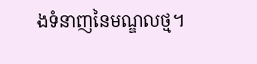ងទំនាញនៃមណ្ឌលថ្ម។